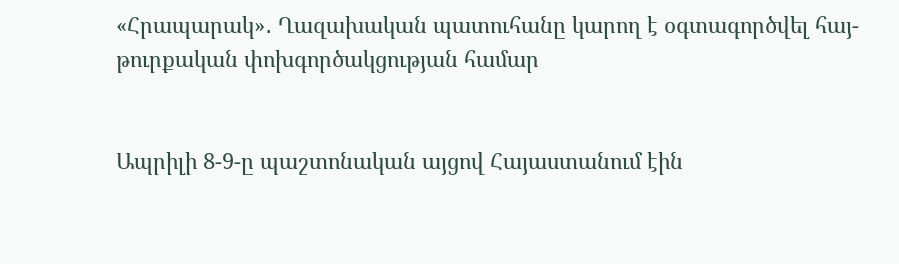«Հրապարակ»․ Ղազախական պատուհանը կարող է օգտագործվել հայ-թուրքական փոխգործակցության համար


Ապրիլի 8-9-ը պաշտոնական այցով Հայաստանում էին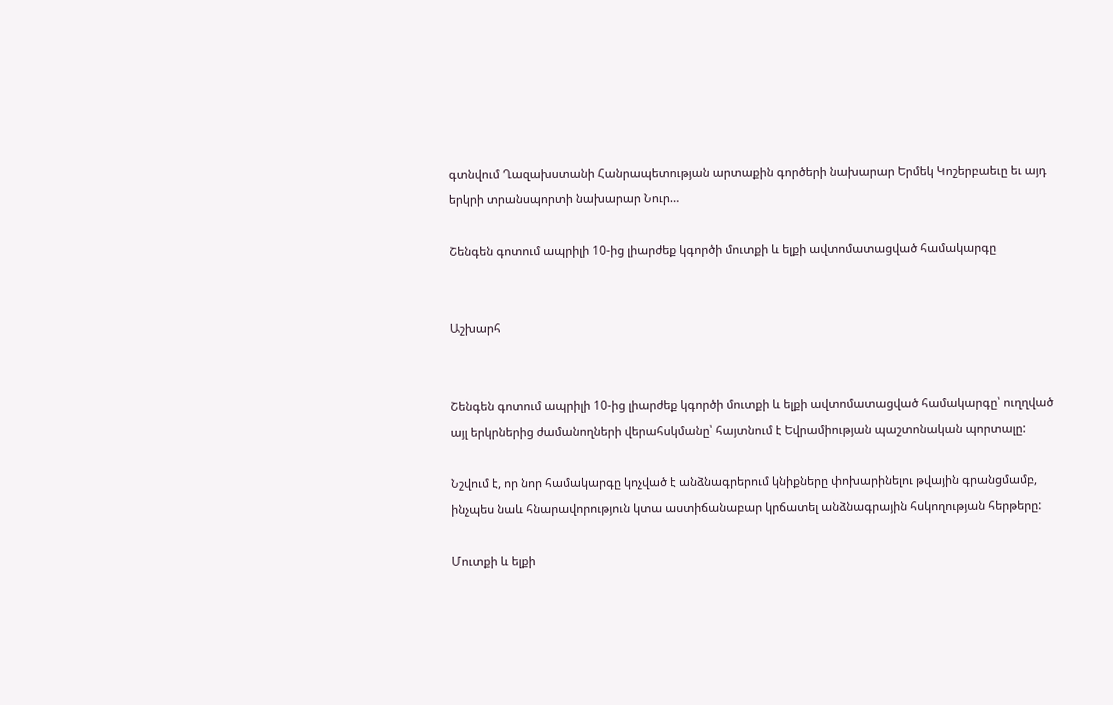գտնվում Ղազախստանի Հանրապետության արտաքին գործերի նախարար Երմեկ Կոշերբաեւը եւ այդ երկրի տրանսպորտի նախարար Նուր…

Շենգեն գոտում ապրիլի 10-ից լիարժեք կգործի մուտքի և ելքի ավտոմատացված համակարգը


Աշխարհ


Շենգեն գոտում ապրիլի 10-ից լիարժեք կգործի մուտքի և ելքի ավտոմատացված համակարգը՝ ուղղված այլ երկրներից ժամանողների վերահսկմանը՝ հայտնում է Եվրամիության պաշտոնական պորտալը:

Նշվում է, որ նոր համակարգը կոչված է անձնագրերում կնիքները փոխարինելու թվային գրանցմամբ, ինչպես նաև հնարավորություն կտա աստիճանաբար կրճատել անձնագրային հսկողության հերթերը:

Մուտքի և ելքի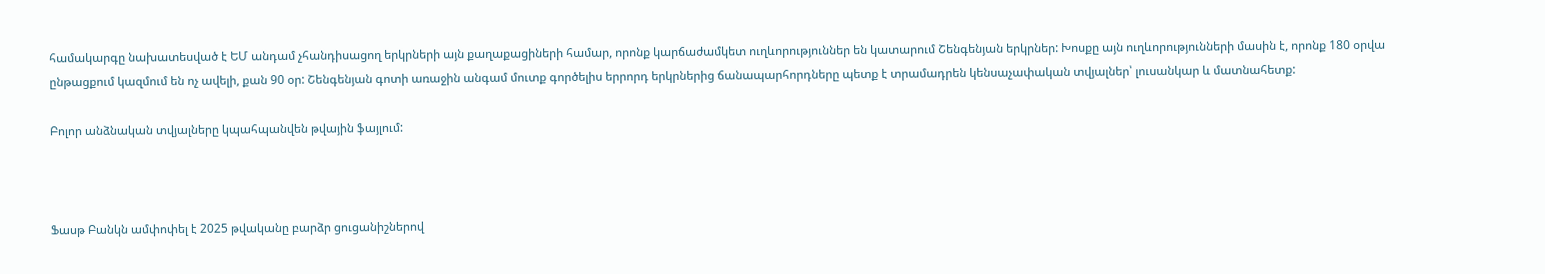համակարգը նախատեսված է ԵՄ անդամ չհանդիսացող երկրների այն քաղաքացիների համար, որոնք կարճաժամկետ ուղևորություններ են կատարում Շենգենյան երկրներ: Խոսքը այն ուղևորությունների մասին է, որոնք 180 օրվա ընթացքում կազմում են ոչ ավելի, քան 90 օր: Շենգենյան գոտի առաջին անգամ մուտք գործելիս երրորդ երկրներից ճանապարհորդները պետք է տրամադրեն կենսաչափական տվյալներ՝ լուսանկար և մատնահետք:

Բոլոր անձնական տվյալները կպահպանվեն թվային ֆայլում:



Ֆասթ Բանկն ամփոփել է 2025 թվականը բարձր ցուցանիշներով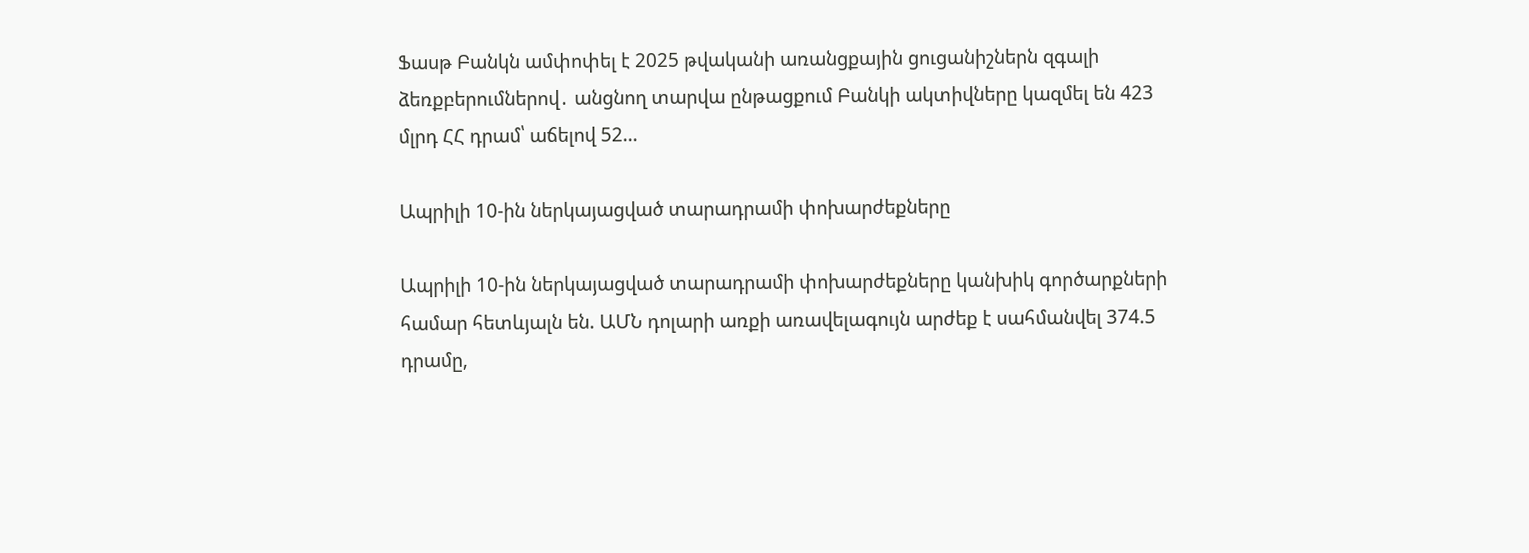Ֆասթ Բանկն ամփոփել է 2025 թվականի առանցքային ցուցանիշներն զգալի ձեռքբերումներով․ անցնող տարվա ընթացքում Բանկի ակտիվները կազմել են 423 մլրդ ՀՀ դրամ՝ աճելով 52…

Ապրիլի 10-ին ներկայացված տարադրամի փոխարժեքները

Ապրիլի 10-ին ներկայացված տարադրամի փոխարժեքները կանխիկ գործարքների համար հետևյալն են. ԱՄՆ դոլարի առքի առավելագույն արժեք է սահմանվել 374.5 դրամը,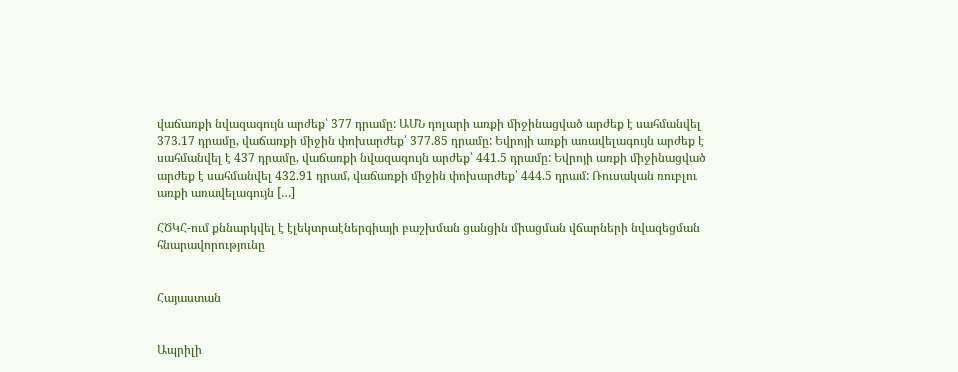վաճառքի նվազագույն արժեք՝ 377 դրամը: ԱՄՆ դոլարի առքի միջինացված արժեք է սահմանվել 373.17 դրամը, վաճառքի միջին փոխարժեք՝ 377.85 դրամը: Եվրոյի առքի առավելագույն արժեք է սահմանվել է 437 դրամը, վաճառքի նվազագույն արժեք՝ 441.5 դրամը: Եվրոյի առքի միջինացված արժեք է սահմանվել 432.91 դրամ, վաճառքի միջին փոխարժեք՝ 444.5 դրամ: Ռուսական ռուբլու առքի առավելագույն […]

ՀԾԿՀ-ում քննարկվել է էլեկտրաէներգիայի բաշխման ցանցին միացման վճարների նվազեցման հնարավորությունը


Հայաստան


Ապրիլի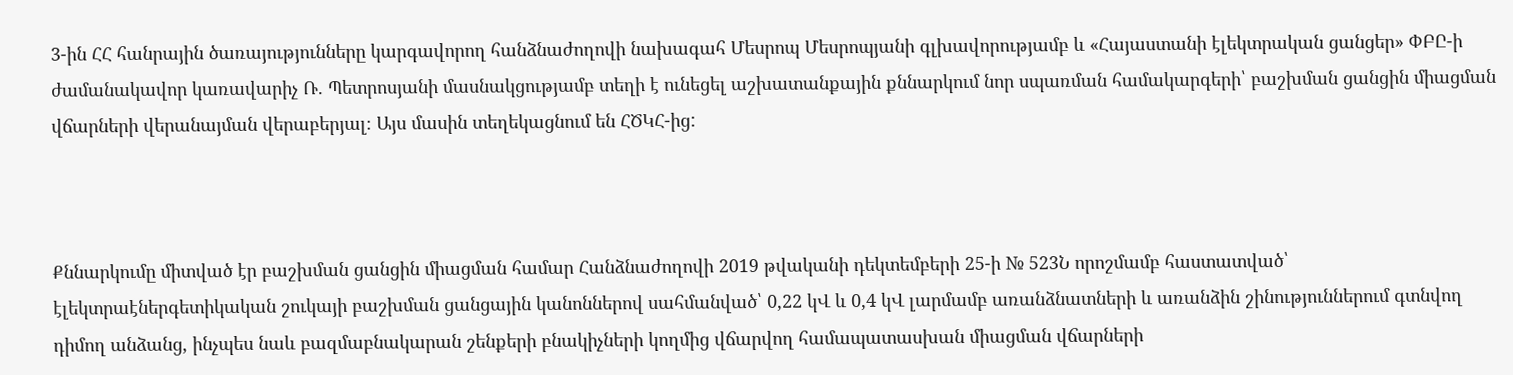3-ին ՀՀ հանրային ծառայությունները կարգավորող հանձնաժողովի նախագահ Մեսրոպ Մեսրոպյանի գլխավորությամբ և «Հայաստանի էլեկտրական ցանցեր» ՓԲԸ-ի ժամանակավոր կառավարիչ Ռ. Պետրոսյանի մասնակցությամբ տեղի է ունեցել աշխատանքային քննարկում նոր սպառման համակարգերի՝ բաշխման ցանցին միացման վճարների վերանայման վերաբերյալ։ Այս մասին տեղեկացնում են ՀԾԿՀ-ից:



Քննարկումը միտված էր բաշխման ցանցին միացման համար Հանձնաժողովի 2019 թվականի դեկտեմբերի 25-ի № 523Ն որոշմամբ հաստատված՝ էլեկտրաէներգետիկական շուկայի բաշխման ցանցային կանոններով սահմանված՝ 0,22 կՎ և 0,4 կՎ լարմամբ առանձնատների և առանձին շինություններում գտնվող դիմող անձանց, ինչպես նաև բազմաբնակարան շենքերի բնակիչների կողմից վճարվող համապատասխան միացման վճարների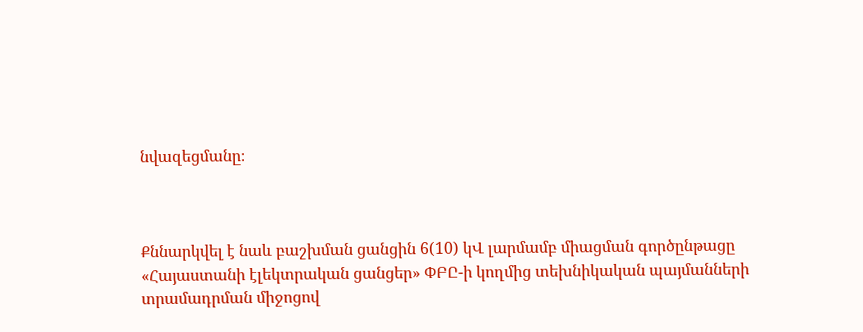նվազեցմանը։



Քննարկվել է նաև բաշխման ցանցին 6(10) կՎ լարմամբ միացման գործընթացը «Հայաստանի էլեկտրական ցանցեր» ՓԲԸ-ի կողմից տեխնիկական պայմանների տրամադրման միջոցով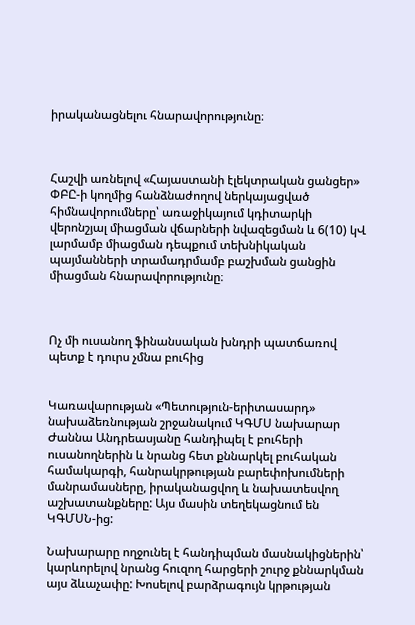իրականացնելու հնարավորությունը։



Հաշվի առնելով «Հայաստանի էլեկտրական ցանցեր» ՓԲԸ-ի կողմից հանձնաժողով ներկայացված հիմնավորումները՝ առաջիկայում կդիտարկի վերոնշյալ միացման վճարների նվազեցման և 6(10) կՎ լարմամբ միացման դեպքում տեխնիկական պայմանների տրամադրմամբ բաշխման ցանցին միացման հնարավորությունը։



Ոչ մի ուսանող ֆինանսական խնդրի պատճառով պետք է դուրս չմնա բուհից


Կառավարության «Պետություն-երիտասարդ» նախաձեռնության շրջանակում ԿԳՄՍ նախարար Ժաննա Անդրեասյանը հանդիպել է բուհերի ուսանողներին և նրանց հետ քննարկել բուհական համակարգի, հանրակրթության բարեփոխումների մանրամասները, իրականացվող և նախատեսվող աշխատանքները: Այս մասին տեղեկացնում են ԿԳՄՍՆ-ից:

Նախարարը ողջունել է հանդիպման մասնակիցներին՝ կարևորելով նրանց հուզող հարցերի շուրջ քննարկման այս ձևաչափը: Խոսելով բարձրագույն կրթության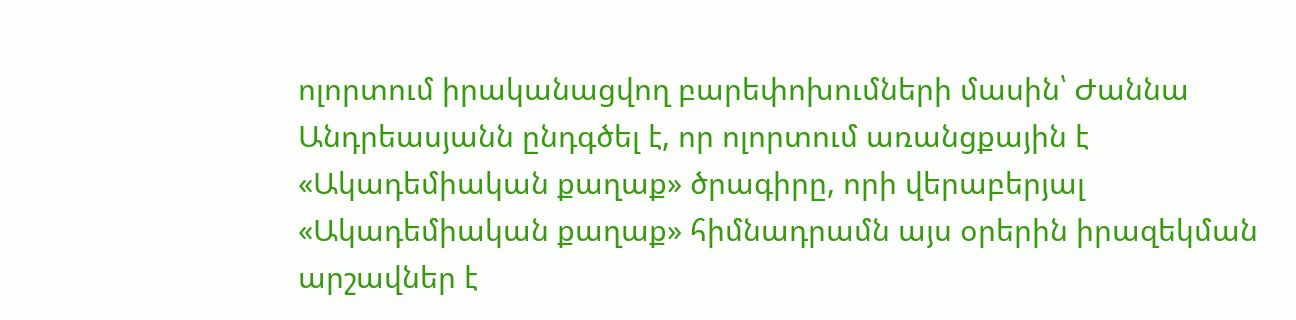ոլորտում իրականացվող բարեփոխումների մասին՝ Ժաննա Անդրեասյանն ընդգծել է, որ ոլորտում առանցքային է «Ակադեմիական քաղաք» ծրագիրը, որի վերաբերյալ «Ակադեմիական քաղաք» հիմնադրամն այս օրերին իրազեկման արշավներ է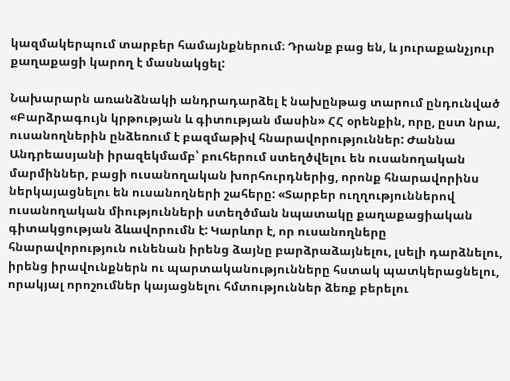կազմակերպում տարբեր համայնքներում։ Դրանք բաց են, և յուրաքանչյուր քաղաքացի կարող է մասնակցել:

Նախարարն առանձնակի անդրադարձել է նախընթաց տարում ընդունված «Բարձրագույն կրթության և գիտության մասին» ՀՀ օրենքին, որը, ըստ նրա, ուսանողներին ընձեռում է բազմաթիվ հնարավորություններ: Ժաննա Անդրեասյանի իրազեկմամբ՝ բուհերում ստեղծվելու են ուսանողական մարմիններ, բացի ուսանողական խորհուրդներից, որոնք հնարավորինս ներկայացնելու են ուսանողների շահերը: «Տարբեր ուղղություններով ուսանողական միությունների ստեղծման նպատակը քաղաքացիական գիտակցության ձևավորումն է: Կարևոր է, որ ուսանողները հնարավորություն ունենան իրենց ձայնը բարձրաձայնելու, լսելի դարձնելու, իրենց իրավունքներն ու պարտականությունները հստակ պատկերացնելու, որակյալ որոշումներ կայացնելու հմտություններ ձեռք բերելու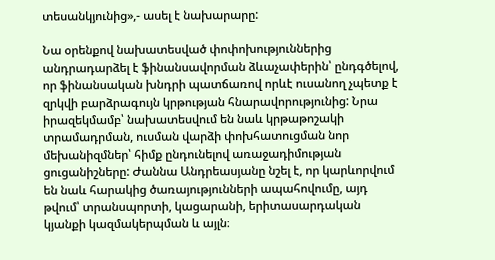տեսանկյունից»,- ասել է նախարարը:

Նա օրենքով նախատեսված փոփոխություններից անդրադարձել է ֆինանսավորման ձևաչափերին՝ ընդգծելով, որ ֆինանսական խնդրի պատճառով որևէ ուսանող չպետք է զրկվի բարձրագույն կրթության հնարավորությունից: Նրա իրազեկմամբ՝ նախատեսվում են նաև կրթաթոշակի տրամադրման, ուսման վարձի փոխհատուցման նոր մեխանիզմներ՝ հիմք ընդունելով առաջադիմության ցուցանիշները: Ժաննա Անդրեասյանը նշել է, որ կարևորվում են նաև հարակից ծառայությունների ապահովումը, այդ թվում՝ տրանսպորտի, կացարանի, երիտասարդական կյանքի կազմակերպման և այլն։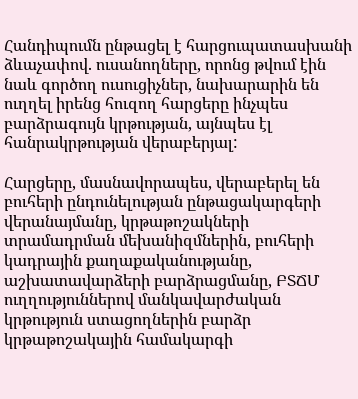Հանդիպումն ընթացել է հարցուպատասխանի ձևաչափով. ուսանողները, որոնց թվում էին նաև գործող ուսուցիչներ, նախարարին են ուղղել իրենց հուզող հարցերը ինչպես բարձրագույն կրթության, այնպես էլ հանրակրթության վերաբերյալ:

Հարցերը, մասնավորապես, վերաբերել են բուհերի ընդունելության ընթացակարգերի վերանայմանը, կրթաթոշակների տրամադրման մեխանիզմներին, բուհերի կադրային քաղաքականությանը, աշխատավարձերի բարձրացմանը, ԲՏՃՄ ուղղություններով մանկավարժական կրթություն ստացողներին բարձր կրթաթոշակային համակարգի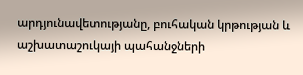արդյունավետությանը, բուհական կրթության և աշխատաշուկայի պահանջների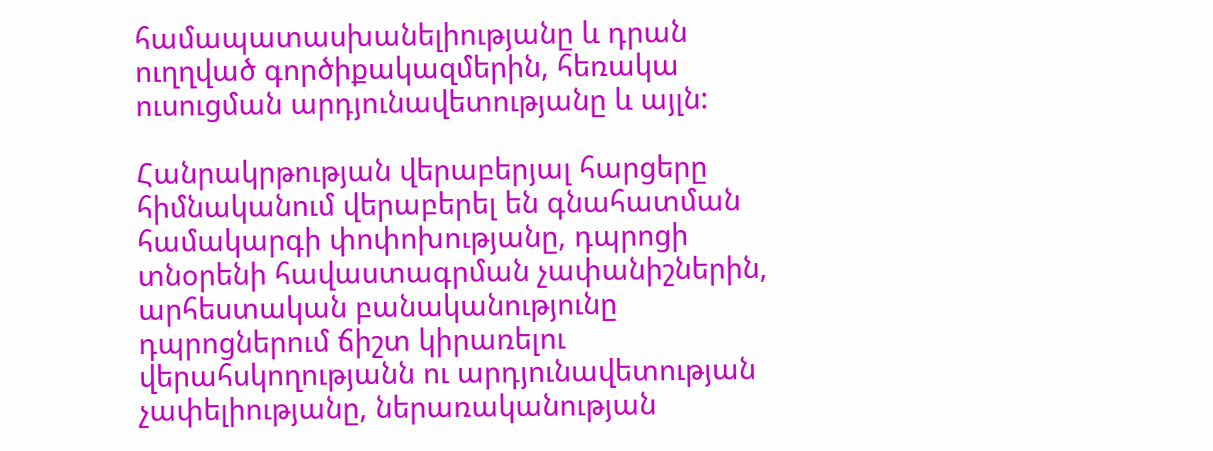համապատասխանելիությանը և դրան ուղղված գործիքակազմերին, հեռակա ուսուցման արդյունավետությանը և այլն:

Հանրակրթության վերաբերյալ հարցերը հիմնականում վերաբերել են գնահատման համակարգի փոփոխությանը, դպրոցի տնօրենի հավաստագրման չափանիշներին, արհեստական բանականությունը դպրոցներում ճիշտ կիրառելու վերահսկողությանն ու արդյունավետության չափելիությանը, ներառականության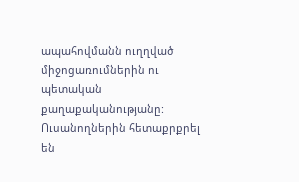ապահովմանն ուղղված միջոցառումներին ու պետական քաղաքականությանը: Ուսանողներին հետաքրքրել են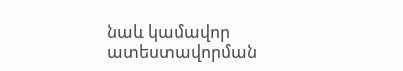նաև կամավոր ատեստավորման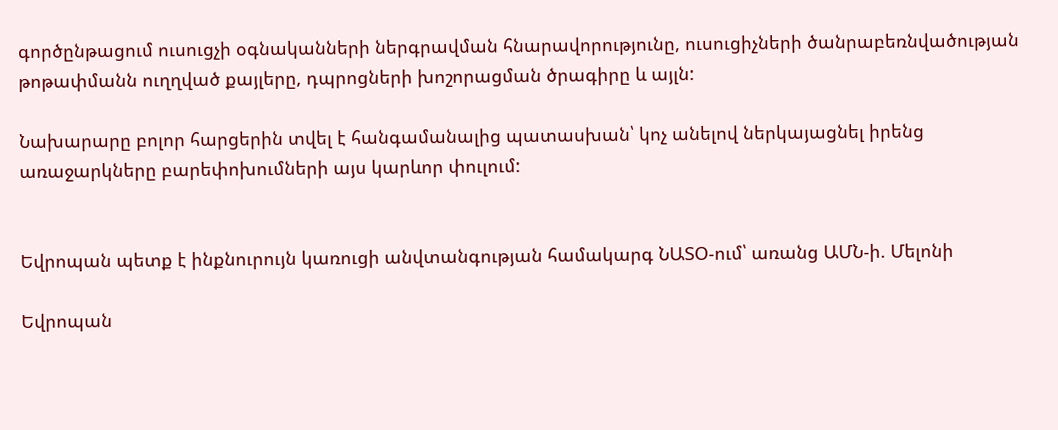գործընթացում ուսուցչի օգնականների ներգրավման հնարավորությունը, ուսուցիչների ծանրաբեռնվածության թոթափմանն ուղղված քայլերը, դպրոցների խոշորացման ծրագիրը և այլն:

Նախարարը բոլոր հարցերին տվել է հանգամանալից պատասխան՝ կոչ անելով ներկայացնել իրենց առաջարկները բարեփոխումների այս կարևոր փուլում:


Եվրոպան պետք է ինքնուրույն կառուցի անվտանգության համակարգ ՆԱՏՕ-ում՝ առանց ԱՄՆ-ի. Մելոնի

Եվրոպան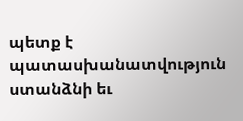պետք է պատասխանատվություն ստանձնի եւ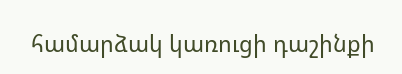համարձակ կառուցի դաշինքի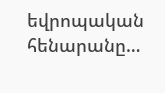եվրոպական հենարանը…